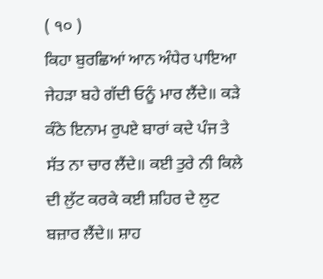( ੧੦ )
ਕਿਹਾ ਬੁਰਛਿਆਂ ਆਨ ਅੰਧੇਰ ਪਾਇਆ ਜੇਹੜਾ ਬਹੇ ਗੱਦੀ ਓਨੂੰ ਮਾਰ ਲੈਂਦੇ॥ ਕੜੇ ਕੰਠੇ ਇਨਾਮ ਰੁਪਏ ਬਾਰਾਂ ਕਦੇ ਪੰਜ ਤੇ ਸੱਤ ਨਾ ਚਾਰ ਲੈਂਦੇ॥ ਕਈ ਤੁਰੇ ਨੀ ਕਿਲੇ ਦੀ ਲੁੱਟ ਕਰਕੇ ਕਈ ਸ਼ਹਿਰ ਦੇ ਲੁਟ ਬਜ਼ਾਰ ਲੈਂਦੇ॥ ਸ਼ਾਹ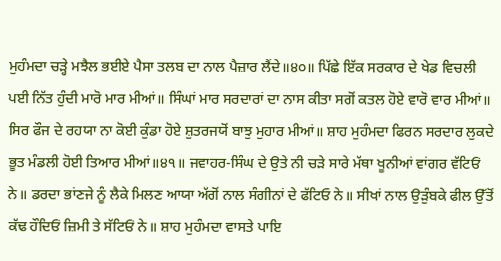ਮੁਹੰਮਦਾ ਚੜ੍ਹੇ ਮਝੈਲ ਭਈਏ ਪੈਸਾ ਤਲਬ ਦਾ ਨਾਲ ਪੈਜ਼ਾਰ ਲੈਂਦੇ॥੪੦॥ ਪਿੱਛੇ ਇੱਕ ਸਰਕਾਰ ਦੇ ਖੇਡ ਵਿਚਲੀ ਪਈ ਨਿੱਤ ਹੁੰਦੀ ਮਾਰੋ ਮਾਰ ਮੀਆਂ॥ ਸਿੰਘਾਂ ਮਾਰ ਸਰਦਾਰਾਂ ਦਾ ਨਾਸ ਕੀਤਾ ਸਗੋਂ ਕਤਲ ਹੋਏ ਵਾਰੋ ਵਾਰ ਮੀਆਂ॥ ਸਿਰ ਫੌਜ ਦੇ ਰਹਯਾ ਨਾ ਕੋਈ ਕੁੰਡਾ ਹੋਏ ਸ਼ੁਤਰਜਯੋਂ ਬਾਝੁ ਮੁਹਾਰ ਮੀਆਂ॥ ਸ਼ਾਹ ਮੁਹੰਮਦਾ ਫਿਰਨ ਸਰਦਾਰ ਲੁਕਦੇ ਭੂਤ ਮੰਡਲੀ ਹੋਈ ਤਿਆਰ ਮੀਆਂ॥੪੧॥ ਜਵਾਹਰ-ਸਿੰਘ ਦੇ ਉਤੇ ਨੀ ਚੜੇ ਸਾਰੇ ਮੱਥਾ ਖੂਨੀਆਂ ਵਾਂਗਰ ਵੱਟਿਓਂ ਨੇ॥ ਡਰਦਾ ਭਾਂਣਜੇ ਨੂੰ ਲੈਕੇ ਮਿਲਣ ਆਯਾ ਅੱਗੋਂ ਨਾਲ ਸੰਗੀਨਾਂ ਦੇ ਫੱਟਿਓ ਨੇ॥ ਸੀਖਾਂ ਨਾਲ ਉੜੁੰਬਕੇ ਫੀਲ ਉੱਤੋਂ ਕੱਢ ਹੌਦਿਓਂ ਜ਼ਿਮੀ ਤੇ ਸੱਟਿਓਂ ਨੇ॥ ਸ਼ਾਹ ਮੁਹੰਮਦਾ ਵਾਸਤੇ ਪਾਇ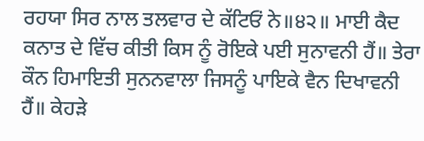ਰਹਯਾ ਸਿਰ ਨਾਲ ਤਲਵਾਰ ਦੇ ਕੱਟਿਓਂ ਨੇ॥੪੨॥ ਮਾਈ ਕੈਦ ਕਨਾਤ ਦੇ ਵਿੱਚ ਕੀਤੀ ਕਿਸ ਨੂੰ ਰੋਇਕੇ ਪਈ ਸੁਨਾਵਨੀ ਹੈਂ॥ ਤੇਰਾ ਕੌਨ ਹਿਮਾਇਤੀ ਸੁਨਨਵਾਲਾ ਜਿਸਨੂੰ ਪਾਇਕੇ ਵੈਨ ਦਿਖਾਵਨੀ ਹੈਂ॥ ਕੇਹੜੇ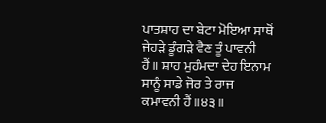ਪਾਤਸ਼ਾਹ ਦਾ ਬੇਟਾ ਮੋਇਆ ਸਾਥੋਂ ਜੇਹੜੇ ਡੂੰਗੜੇ ਵੈਣ ਤੂੰ ਪਾਵਨੀ ਹੈਂ॥ ਸ਼ਾਹ ਮੁਹੰਮਦਾ ਦੇਹ ਇਨਾਮ ਸਾਨੂੰ ਸਾਡੇ ਜੋਰ ਤੇ ਰਾਜ ਕਮਾਵਨੀ ਹੈਂ॥੪੩॥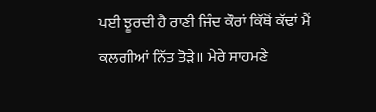ਪਈ ਝੂਰਦੀ ਹੈ ਰਾਣੀ ਜਿੰਦ ਕੌਰਾਂ ਕਿੱਥੋਂ ਕੱਢਾਂ ਮੈਂ ਕਲਗੀਆਂ ਨਿੱਤ ਤੋੜੇ॥ ਮੇਰੇ ਸਾਹਮਣੇ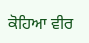ਕੋਹਿਆ ਵੀਰ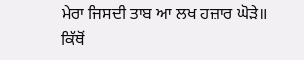ਮੇਰਾ ਜਿਸਦੀ ਤਾਬ ਆ ਲਖ ਹਜ਼ਾਰ ਘੋੜੇ॥ ਕਿੱਥੋਂ